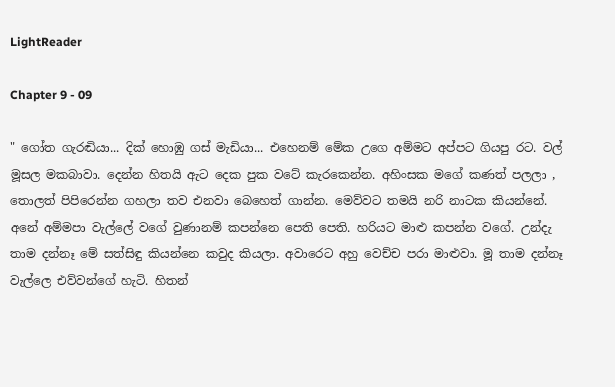LightReader

Chapter 9 - 09

" ගෝත ගැරඬියා... දික් හොඹු ගස් මැඩියා... එහෙනම් මේක උගෙ අම්මට අප්පට ගියපු රට. වල් මූසල මකබාවා. දෙන්න හිතයි ඇට දෙක පුක වටේ කැරකෙන්න. අහිංසක මගේ කණත් පලලා , තොලත් පිපිරෙන්න ගහලා තව එනවා බෙහෙත් ගාන්න. මෙව්වට තමයි නරි නාටක කියන්නේ. අනේ අම්මපා වැල්ලේ වගේ වුණානම් කපන්නෙ පෙති පෙති. හරියට මාළු කපන්න වගේ. උන්දැ තාම දන්නෑ මේ සත්සිඳු කියන්නෙ කවුද කියලා. අවාරෙට අහු වෙච්ච පරා මාළුවා. මූ තාම දන්නෑ වැල්ලෙ එව්වන්ගේ හැටි. හිතන්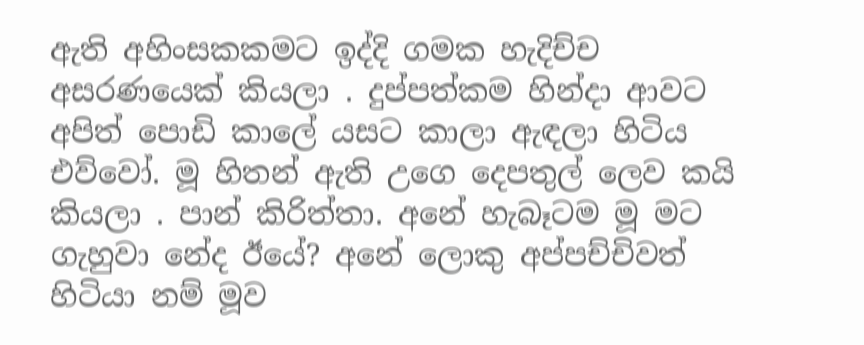ඇති අහිංසකකමට ඉද්දි ගමක හැදිච්ච අසරණයෙක් කියලා . දුප්පත්කම හින්දා ආවට අපිත් පොඩි කාලේ යසට කාලා ඇඳලා හිටිය එව්වෝ. මූ හිතන් ඇති උගෙ දෙපතුල් ලෙව කයි කියලා . පාන් කිරිත්තා. අනේ හැබෑටම මූ මට ගැහුවා නේද ඊයේ? අනේ ලොකු අප්පච්චිවත් හිටියා නම් මූව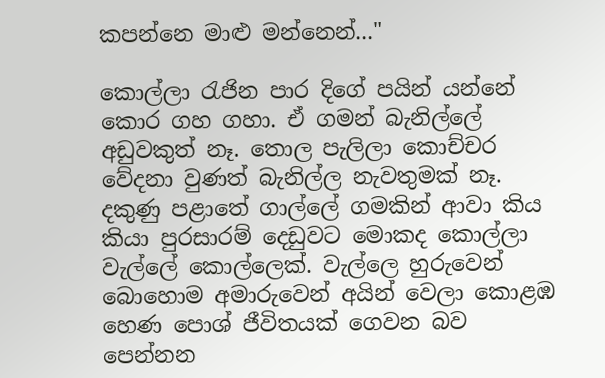කපන්නෙ මාළු මන්නෙන්..."

කොල්ලා රැජින පාර දිගේ පයින් යන්නේ කොර ගහ ගහා. ඒ ගමන් බැනිල්ලේ අඩුවකුත් නෑ. තොල පැලිලා කොච්චර වේදනා වුණත් බැනිල්ල නැවතුමක් නෑ. දකුණු පළාතේ ගාල්ලේ ගමකින් ආවා කිය කියා පුරසාරම් දෙඩුවට මොකද කොල්ලා වැල්ලේ කොල්ලෙක්. වැල්ලෙ හුරුවෙන් බොහොම අමාරුවෙන් අයින් වෙලා කොළඹ හෙණ පොශ් ජීවිතයක් ගෙවන බව පෙන්නන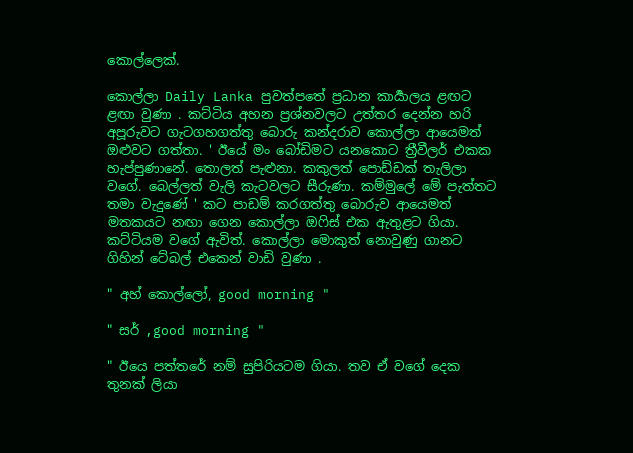කොල්ලෙක්.

කොල්ලා Daily Lanka පුවත්පතේ ප්‍රධාන කාර්‍යාලය ළඟට ළඟා වුණා . කට්ටිය අහන ප්‍රශ්නවලට උත්තර දෙන්න හරි අපූරුවට ගැටගහගත්තු බොරු කන්දරාව කොල්ලා ආයෙමත් ඔළුවට ගත්‍තා. ' ඊයේ මං බෝඩිමට යනකොට ත්‍රීවීලර් එකක හැප්පුණානේ. තොලත් පැළුනා. කකුලත් පොඩ්ඩක් තැලිලා වගේ. බෙල්ලත් වැලි කැටවලට සීරුණා. කම්මුලේ මේ පැත්තට තමා වැදුණේ ' කට පාඩම් කරගත්තු බොරුව ආයෙමත් මතකයට නඟා ගෙන කොල්ලා ඔෆිස් එක ඇතුළට ගියා. කට්ටියම වගේ ඇවිත්. කොල්ලා මොකුත් නොවුණු ගානට ගිහින් ටේබල් එකෙන් වාඩි වුණා .

" අහ් කොල්ලෝ, good morning "

" සර් ,good morning "

" ඊයෙ පත්තරේ නම් සුපිරියටම ගියා. තව ඒ වගේ දෙක තුනක් ලියා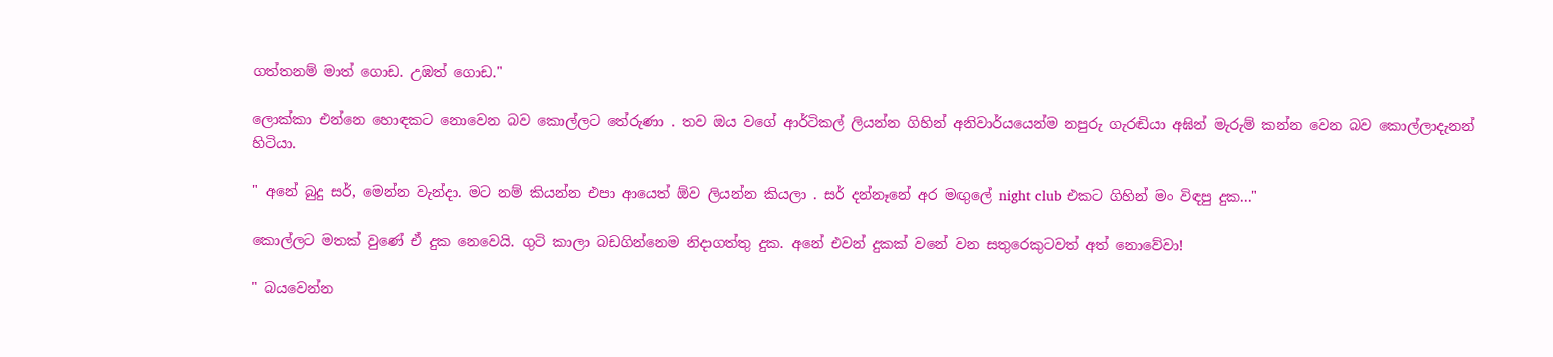ගත්තනම් මාත් ගොඩ. උඹත් ගොඩ."

ලොක්කා එන්නෙ හොඳකට නොවෙන බව කොල්ලට තේරුණා . තව ඔය වගේ ආර්ටිකල් ලියන්න ගිහින් අනිවාර්යයෙන්ම නපුරු ගැරඬියා අඝින් මැරුම් කන්න වෙන බව කොල්ලාදැනන් හිටියා.

" අනේ බුදු සර්, මෙන්න වැන්දා. මට නම් කියන්න එපා ආයෙත් ඕව ලියන්න කියලා . සර් දන්නෑනේ අර මඟුලේ night club එකට ගිහින් මං විඳපු දුක..."

කොල්ලට මතක් වුණේ ඒ දුක නෙවෙයි. ගුටි කාලා බඩගින්නෙම නිදාගත්තු දුක. අනේ එවන් දුකක් වනේ වන සතුරෙකුටවත් අත් නොවේවා!

" බයවෙන්න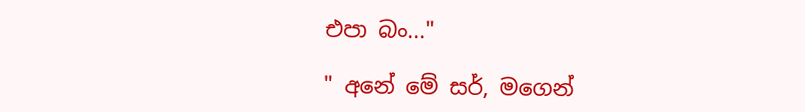එපා බං..."

" අනේ මේ සර්, මගෙන්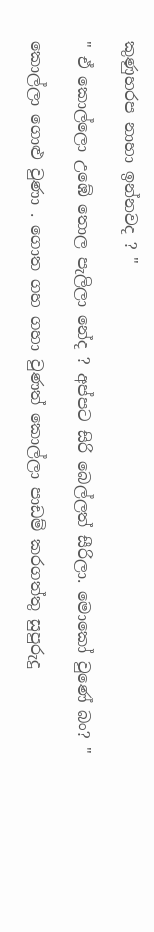කුණුහරප නාහා ඉන්නවද ? "

" ඒ කොල්ලො උඹේ තොල පැලිලා නේද ? අප්පට සිරි බෙල්ලත් සීරිලා. මොකෝ වුණේ බං? "

කොල්ලා ගොළු වුණා . ගොත ගහ ගහා වුණත් කොල්ලා පාඩම් කරගත්තු සුපුරුදු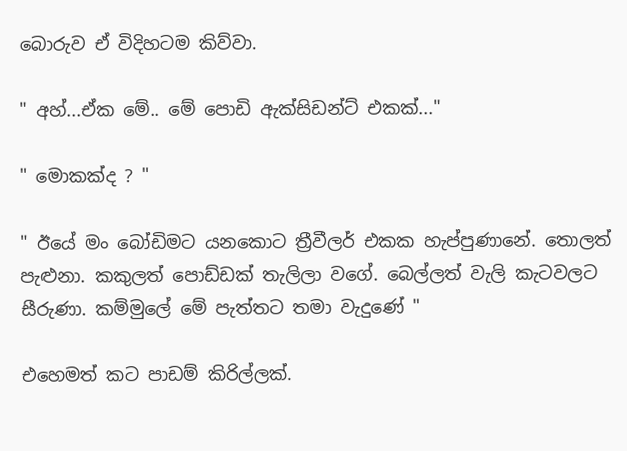බොරුව ඒ විදිහටම කිව්වා.

" අහ්...ඒක මේ.. මේ පොඩි ඇක්සිඩන්ට් එකක්..."

" මොකක්ද ? "

" ඊයේ මං බෝඩිමට යනකොට ත්‍රීවීලර් එකක හැප්පුණානේ. තොලත් පැළුනා. කකුලත් පොඩ්ඩක් තැලිලා වගේ. බෙල්ලත් වැලි කැටවලට සීරුණා. කම්මුලේ මේ පැත්තට තමා වැදුණේ "

එහෙමත් කට පාඩම් කිරිල්ලක්.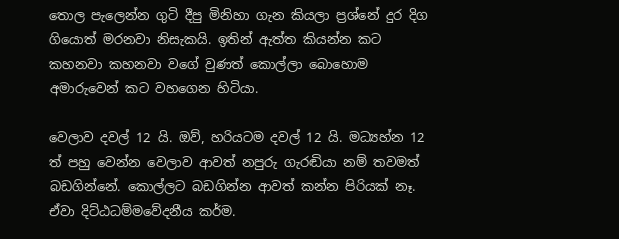තොල පැලෙන්න ගුටි දීපු මිනිහා ගැන කියලා ප්‍රශ්නේ දුර දිග ගියොත් මරනවා නිසැකයි. ඉතින් ඇත්ත කියන්න කට කහනවා කහනවා වගේ වුණත් කොල්ලා බොහොම අමාරුවෙන් කට වහගෙන හිටියා.

වෙලාව දවල් 12 යි. ඔව්, හරියටම දවල් 12 යි. මධ්‍යහ්න 12 ත් පහු වෙන්න වෙලාව ආවත් නපුරු ගැරඬියා නම් තවමත් බඩගින්නේ. කොල්ලට බඩගින්න ආවත් කන්න පිරියක් නෑ. ඒවා දිට්ඨධම්මවේදනීය කර්ම.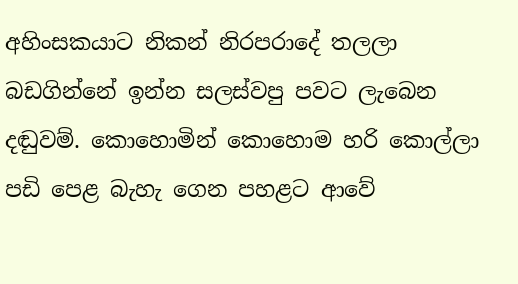අහිංසකයාට නිකන් නිරපරාදේ තලලා බඩගින්නේ ඉන්න සලස්වපු පවට ලැබෙන දඬුවම්. කොහොමින් කොහොම හරි කොල්ලා පඩි පෙළ බැහැ ගෙන පහළට ආවේ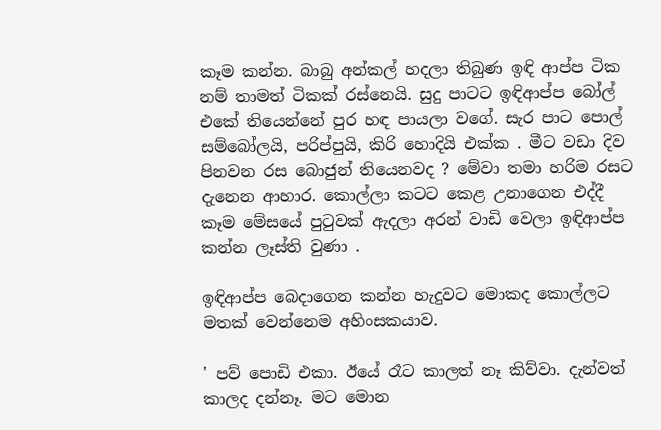කෑම කන්න. බාබු අන්කල් හදලා තිබුණ ඉඳි ආප්ප ටික නම් තාමත් ටිකක් රස්නෙයි. සුදු පාටට ඉඳිආප්ප බෝල් එකේ තියෙන්නේ පුර හඳ පායලා වගේ. සැර පාට පොල් සම්බෝලයි, පරිප්පුයි, කිරි හොදියි එක්ක . මීට වඩා දිව පිනවන රස බොජුන් තියෙනවද ? මේවා තමා හරිම රසට දැනෙන ආහාර. කොල්ලා කටට කෙළ උනාගෙන එද්දී කෑම මේසයේ පුටුවක් ඇදලා අරන් වාඩි වෙලා ඉඳිආප්ප කන්න ලෑස්ති වුණා .

ඉඳිආප්ප බෙදාගෙන කන්න හැදුවට මොකද කොල්ලට මතක් වෙන්නෙම අහිංසකයාව.

' පව් පොඩි එකා. ඊයේ රෑට කාලත් නෑ කිව්වා. දැන්වත් කාලද දන්නෑ. මට මොන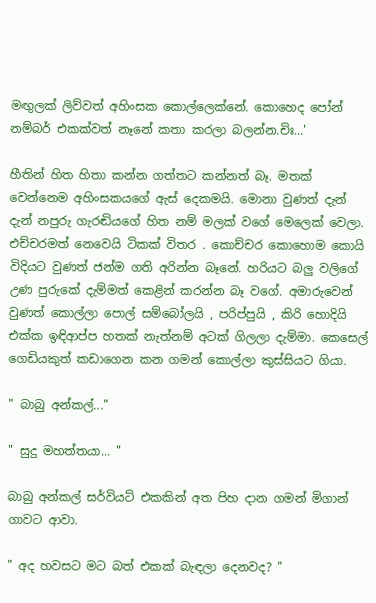මඟුලක් ලිව්වත් අහිංසක කොල්ලෙක්නේ. කොහෙද පෝන් නම්බර් එකක්වත් නෑනේ කතා කරලා බලන්න.චිඃ...'

හීතින් හිත හිතා කන්න ගත්තට කන්නත් බෑ. මතක් වෙන්නෙම අහිංසකයගේ ඇස් දෙකමයි. මොනා වුණත් දැන් දැන් නපුරු ගැරඬියගේ හිත නම් මලක් වගේ මෙලෙක් වෙලා. එච්චරමත් නෙවෙයි ටිකක් විතර . කොච්චර කොහොම කොයි විදියට වුණත් ජන්ම ගති අරින්න බෑනේ. හරියට බලු වලිගේ උණ පුරුකේ දැම්මත් කෙළින් කරන්න බෑ වගේ. අමාරුවෙන් වුණත් කොල්ලා පොල් සම්බෝලයි , පරිප්පුයි , කිරි හොදියි එක්ක ඉඳිආප්ප හතක් නැත්නම් අටක් ගිලලා දැම්මා. කෙසෙල් ගෙඩියකුත් කඩාගෙන කන ගමන් කොල්ලා කුස්සියට ගියා.

" බාබු අන්කල්..."

" සුදු මහත්තයා... "

බාබු අන්කල් සර්වියට් එකකින් අත පිහ දාන ගමන් මිගාන් ගාවට ආවා.

" අද හවසට මට බත් එකක් බැඳලා දෙනවද? "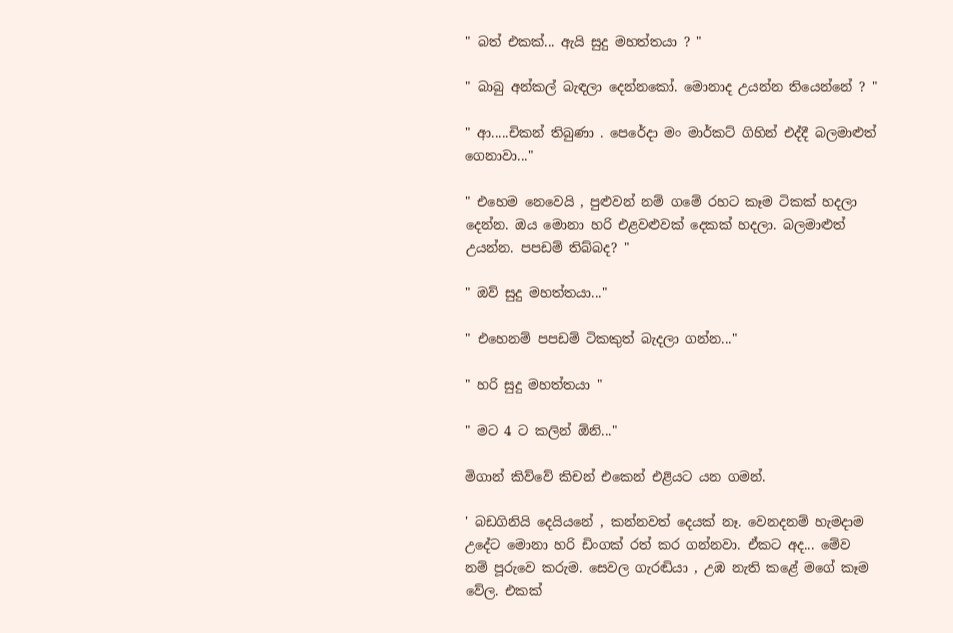" බත් එකක්... ඇයි සුදු මහත්තයා ? "

" බාබු අන්කල් බැඳලා දෙන්නකෝ. මොනාද උයන්න තියෙන්නේ ? "

" ආ.....චිකන් තිබුණා . පෙරේදා මං මාර්කට් ගිහින් එද්දී බලමාළුත් ගෙනාවා..."

" එහෙම නෙවෙයි , පුළුවන් නම් ගමේ රහට කෑම ටිකක් හදලා දෙන්න. ඔය මොනා හරි එළවළුවක් දෙකක් හදලා. බලමාළුත් උයන්න. පපඩම් තිබ්බද? "

" ඔව් සුදු මහත්තයා..."

" එහෙනම් පපඩම් ටිකකුත් බැදලා ගන්න..."

" හරි සුදු මහත්තයා "

" මට 4 ට කලින් ඕනි..."

මිගාන් කිව්වේ කිචන් එකෙන් එළියට යන ගමන්.

' බඩගිනියි දෙයියනේ , කන්නවත් දෙයක් නෑ. වෙනදනම් හැමදාම උදේට මොනා හරි ඩිංගක් රත් කර ගන්නවා. ඒකට අද... මේව නම් පූරුවෙ කරුම. සෙවල ගැරඬියා , උඹ නැති කළේ මගේ කෑම වේල. එකක්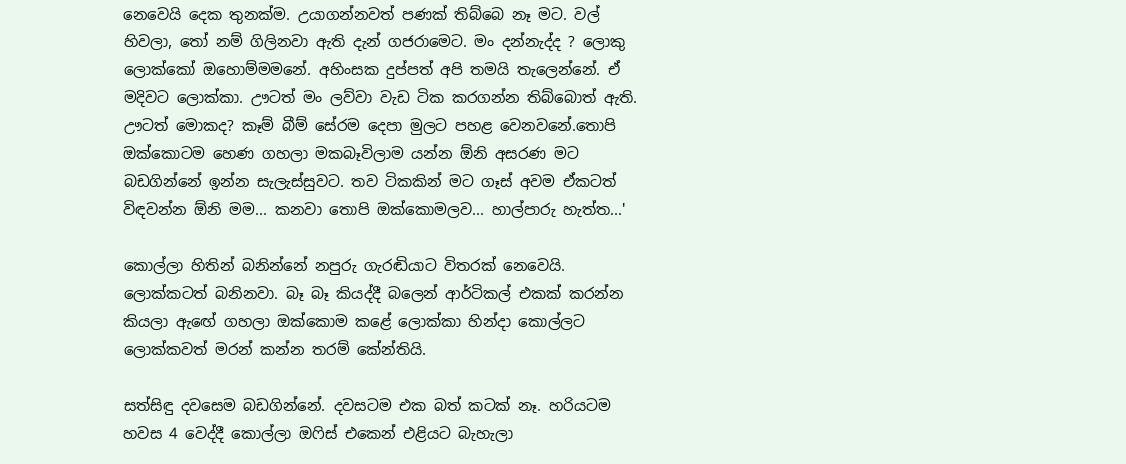නෙවෙයි දෙක තුනක්ම. උයාගන්නවත් පණක් තිබ්බෙ නෑ මට. වල් හිවලා, තෝ නම් ගිලිනවා ඇති දැන් ගජරාමෙට. මං දන්නැද්ද ? ලොකු ලොක්කෝ ඔහොම්මමනේ. අහිංසක දුප්පත් අපි තමයි තැලෙන්නේ. ඒ මදිවට ලොක්කා. ඌටත් මං ලව්වා වැඩ ටික කරගන්න තිබ්බොත් ඇති. ඌටත් මොකද? කෑම් බීම් සේරම දෙපා මුලට පහළ වෙනවනේ.තොපි ඔක්කොටම හෙණ ගහලා මකබෑවිලාම යන්න ඕනි අසරණ මට බඩගින්නේ ඉන්න සැලැස්සුවට. තව ටිකකින් මට ගෑස් අවම ඒකටත් විඳවන්න ඕනි මම... කනවා තොපි ඔක්කොමලව... හාල්පාරු හැත්ත...'

කොල්ලා හිතින් බනින්නේ නපුරු ගැරඬියාට විතරක් නෙවෙයි. ලොක්කටත් බනිනවා. බෑ බෑ කියද්දී බලෙන් ආර්ටිකල් එකක් කරන්න කියලා ඇඟේ ගහලා ඔක්කොම කළේ ලොක්කා හින්දා කොල්ලට ලොක්කවත් මරන් කන්න තරම් කේන්තියි.

සත්සිඳු දවසෙම බඩගින්නේ. දවසටම එක බත් කටක් නෑ. හරියටම හවස 4 වෙද්දී කොල්ලා ඔෆිස් එකෙන් එළියට බැහැලා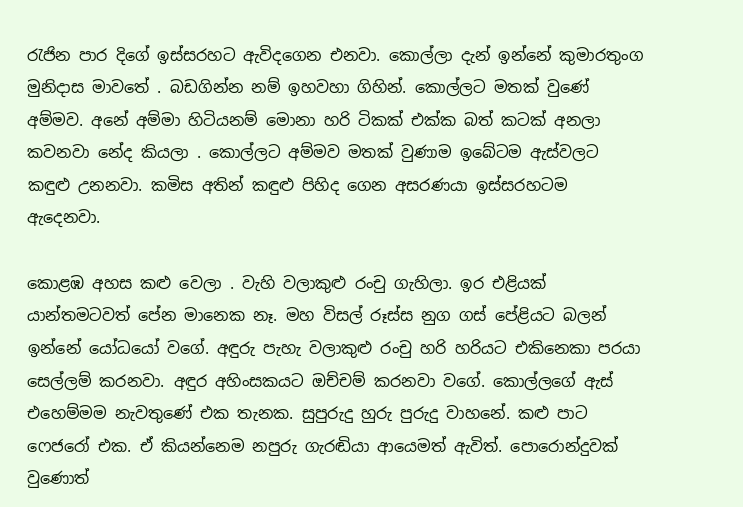රැජින පාර දිගේ ඉස්සරහට ඇවිදගෙන එනවා. කොල්ලා දැන් ඉන්නේ කුමාරතුංග මුනිදාස මාවතේ . බඩගින්න නම් ඉහවහා ගිහින්. කොල්ලට මතක් වුණේ අම්මව. අනේ අම්මා හිටියනම් මොනා හරි ටිකක් එක්ක බත් කටක් අනලා කවනවා නේද කියලා . කොල්ලට අම්මව මතක් වුණාම ඉබේටම ඇස්වලට කඳුළු උනනවා. කමිස අතින් කඳුළු පිහිද ගෙන අසරණයා ඉස්සරහටම ඇදෙනවා.

කොළඹ අහස කළු වෙලා . වැහි වලාකුළු රංචු ගැහිලා. ඉර එළියක් යාන්තමටවත් පේන මානෙක නෑ. මහ විසල් රූස්ස නුග ගස් පේළියට බලන් ඉන්නේ යෝධයෝ වගේ. අඳුරු පැහැ වලාකුළු රංචු හරි හරියට එකිනෙකා පරයා සෙල්ලම් කරනවා. අඳුර අහිංසකයට ඔච්චම් කරනවා වගේ. කොල්ලගේ ඇස් එහෙම්මම නැවතුණේ එක තැනක. සුපුරුදු හුරු පුරුදු වාහනේ. කළු පාට ෆෙජරෝ එක. ඒ කියන්නෙම නපුරු ගැරඬියා ආයෙමත් ඇවිත්. පොරොන්දුවක් වුණොත්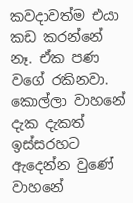කවදාවත්ම එයා කඩ කරන්නේ නෑ. ඒක පණ වගේ රකිනවා. කොල්ලා වාහනේ දැක දැකත් ඉස්සරහට ඇදෙන්න වුණේ වාහනේ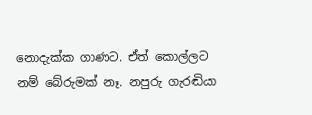නොදැක්ක ගාණට. ඒත් කොල්ලට නම් බේරුමක් නෑ. නපුරු ගැරඬියා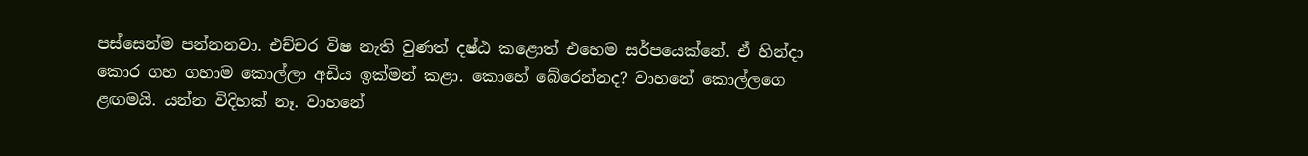පස්සෙන්ම පන්නනවා. එච්චර විෂ නැති වුණත් දෂ්ඨ කළොත් එහෙම සර්පයෙක්නේ. ඒ හින්දා කොර ගහ ගහාම කොල්ලා අඩිය ඉක්මන් කළා. කොහේ බේරෙන්නද? වාහනේ කොල්ලගෙ ළඟමයි. යන්න විදිහක් නෑ. වාහනේ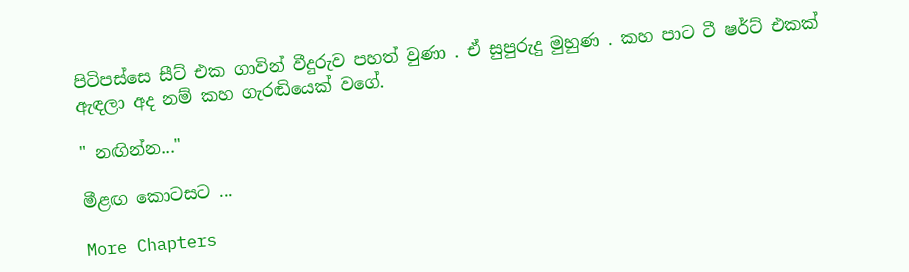පිටිපස්සෙ සීට් එක ගාවින් වීදුරුව පහත් වුණා . ඒ සුපුරුදු මුහුණ . කහ පාට ටී ෂර්ට් එකක් ඇඳලා අද නම් කහ ගැරඬියෙක් වගේ.

" නඟින්න..."

මීළඟ කොටසට ...

More Chapters